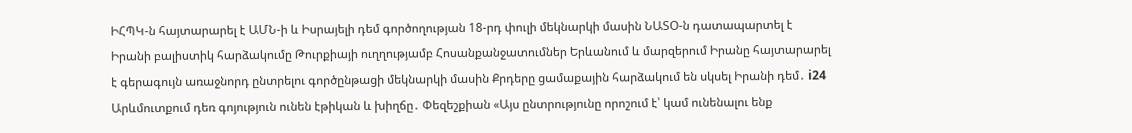ԻՀՊԿ-ն հայտարարել է ԱՄՆ-ի և Իսրայելի դեմ գործողության 18-րդ փուլի մեկնարկի մասին ՆԱՏՕ-ն դատապարտել է Իրանի բալիստիկ հարձակումը Թուրքիայի ուղղությամբ Հոսանքանջատումներ Երևանում և մարզերում Իրանը հայտարարել է գերագույն առաջնորդ ընտրելու գործընթացի մեկնարկի մասին Քրդերը ցամաքային հարձակում են սկսել Իրանի դեմ․ i24 Արևմուտքում դեռ գոյություն ունեն էթիկան և խիղճը․ Փեզեշքիան «Այս ընտրությունը որոշում է՝ կամ ունենալու ենք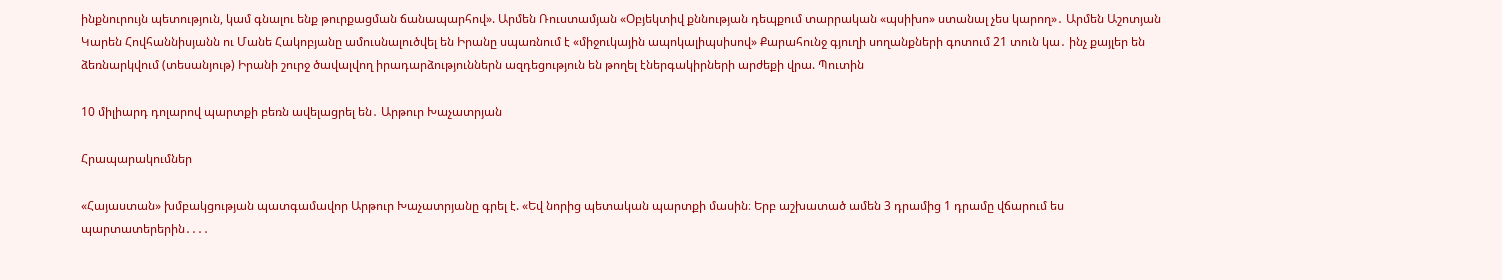ինքնուրույն պետություն, կամ գնալու ենք թուրքացման ճանապարհով». Արմեն Ռուստամյան «Օբյեկտիվ քննության դեպքում տարրական «պսիխո» ստանալ չես կարող»․ Արմեն Աշոտյան Կարեն Հովհաննիսյանն ու Մանե Հակոբյանը ամուսնալուծվել են Իրանը սպառնում է «միջուկային ապոկալիպսիսով» Քարահունջ գյուղի սողանքների գոտում 21 տուն կա․ ինչ քայլեր են ձեռնարկվում (տեսանյութ) Իրանի շուրջ ծավալվող իրադարձություններն ազդեցություն են թողել էներգակիրների արժեքի վրա. Պուտին

10 միլիարդ դոլարով պարտքի բեռն ավելացրել են․ Արթուր Խաչատրյան

Հրապարակումներ

«Հայաստան» խմբակցության պատգամավոր Արթուր Խաչատրյանը գրել է. «Եվ նորից պետական պարտքի մասին։ Երբ աշխատած ամեն 3 դրամից 1 դրամը վճարում ես պարտատերերին․․․․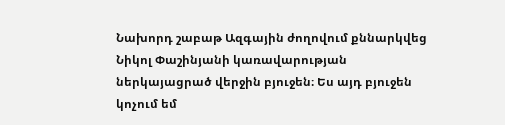Նախորդ շաբաթ Ազգային ժողովում քննարկվեց Նիկոլ Փաշինյանի կառավարության ներկայացրած վերջին բյուջեն։ Ես այդ բյուջեն կոչում եմ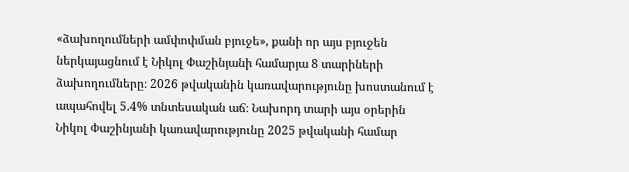«ձախողումների ամփոփման բյուջե», քանի որ այս բյուջեն ներկայացնում է Նիկոլ Փաշինյանի համարյա 8 տարիների ձախողումները։ 2026 թվականին կառավարությունը խոստանում է ապահովել 5.4% տնտեսական աճ։ Նախորդ տարի այս օրերին Նիկոլ Փաշինյանի կառավարությունը 2025 թվականի համար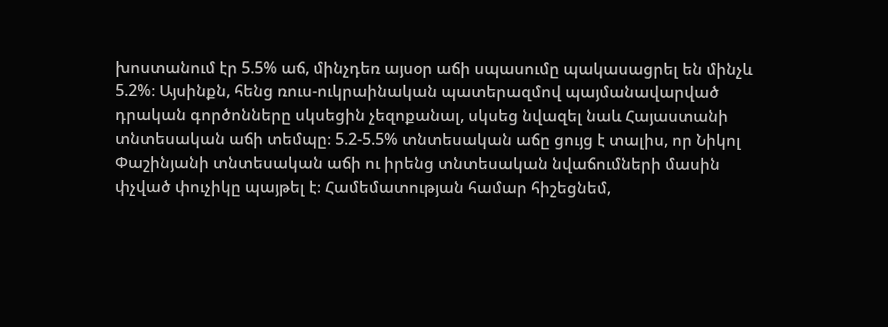խոստանում էր 5.5% աճ, մինչդեռ այսօր աճի սպասումը պակասացրել են մինչև 5.2%։ Այսինքն, հենց ռուս-ուկրաինական պատերազմով պայմանավարված դրական գործոնները սկսեցին չեզոքանալ, սկսեց նվազել նաև Հայաստանի տնտեսական աճի տեմպը։ 5.2-5.5% տնտեսական աճը ցույց է տալիս, որ Նիկոլ Փաշինյանի տնտեսական աճի ու իրենց տնտեսական նվաճումների մասին փչված փուչիկը պայթել է։ Համեմատության համար հիշեցնեմ,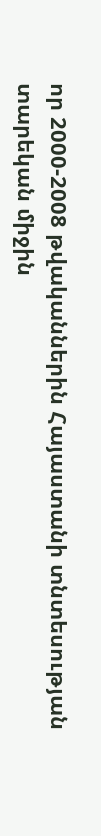որ 2000-2008 թվականներին Հայաստանի տնտեսության տարեկան միջին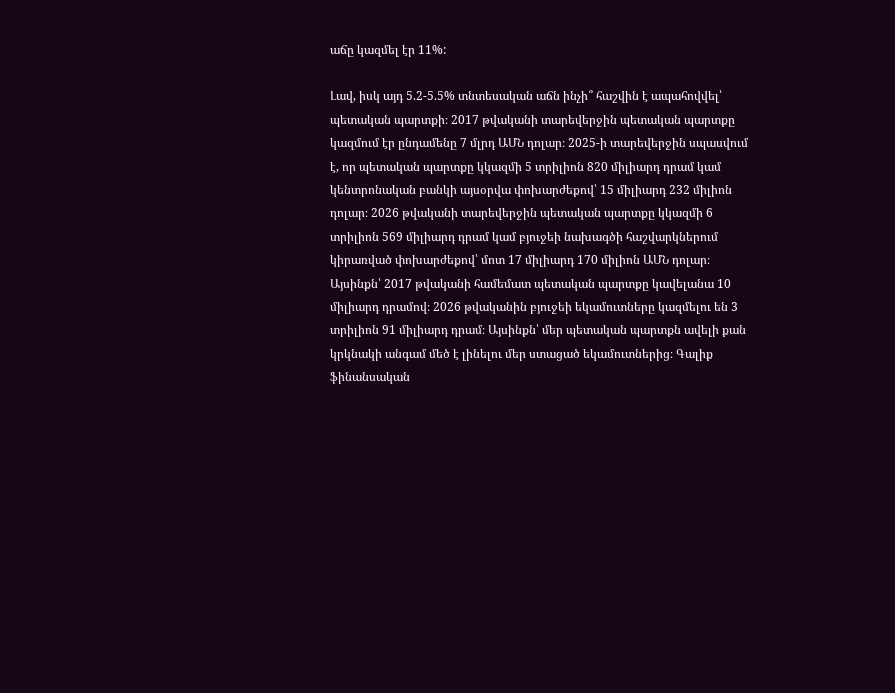աճը կազմել էր 11%:

Լավ, իսկ այդ 5.2-5.5% տնտեսական աճն ինչի՞ հաշվին է ապահովվել՝ պետական պարտքի։ 2017 թվականի տարեվերջին պետական պարտքը կազմում էր ընդամենը 7 մլրդ ԱՄՆ դոլար։ 2025-ի տարեվերջին սպասվում է, որ պետական պարտքը կկազմի 5 տրիլիոն 820 միլիարդ դրամ կամ կենտրոնական բանկի այսօրվա փոխարժեքով՝ 15 միլիարդ 232 միլիոն դոլար։ 2026 թվականի տարեվերջին պետական պարտքը կկազմի 6 տրիլիոն 569 միլիարդ դրամ կամ բյուջեի նախագծի հաշվարկներում կիրառված փոխարժեքով՝ մոտ 17 միլիարդ 170 միլիոն ԱՄՆ դոլար։ Այսինքն՝ 2017 թվականի համեմատ պետական պարտքը կավելանա 10 միլիարդ դրամով։ 2026 թվականին բյուջեի եկամուտները կազմելու են 3 տրիլիոն 91 միլիարդ դրամ։ Այսինքն՝ մեր պետական պարտքն ավելի քան կրկնակի անգամ մեծ է լինելու մեր ստացած եկամուտներից։ Գալիք ֆինանսական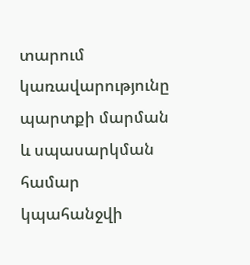տարում կառավարությունը պարտքի մարման և սպասարկման համար կպահանջվի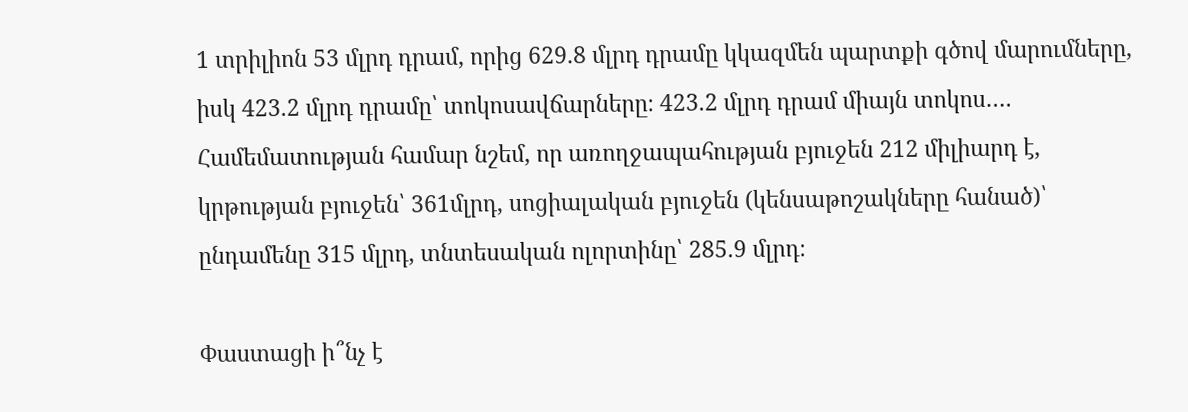1 տրիլիոն 53 մլրդ դրամ, որից 629.8 մլրդ դրամը կկազմեն պարտքի գծով մարումները, իսկ 423.2 մլրդ դրամը՝ տոկոսավճարները։ 423.2 մլրդ դրամ միայն տոկոս…. Համեմատության համար նշեմ, որ առողջապահության բյուջեն 212 միլիարդ է, կրթության բյուջեն՝ 361մլրդ, սոցիալական բյուջեն (կենսաթոշակները հանած)՝ ընդամենը 315 մլրդ, տնտեսական ոլորտինը՝ 285.9 մլրդ։

Փաստացի ի՞նչ է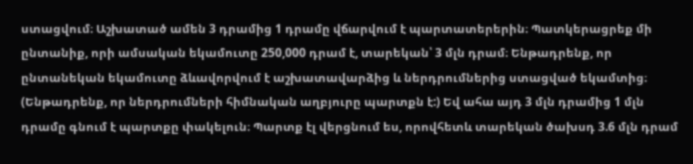ստացվում։ Աշխատած ամեն 3 դրամից 1 դրամը վճարվում է պարտատերերին։ Պատկերացրեք մի ընտանիք, որի ամսական եկամուտը 250,000 դրամ է, տարեկան՝ 3 մլն դրամ։ Ենթադրենք, որ ընտանեկան եկամուտը ձևավորվում է աշխատավարձից և ներդրումներից ստացված եկամտից։ (Ենթադրենք, որ ներդրումների հիմնական աղբյուրը պարտքն է:) Եվ ահա այդ 3 մլն դրամից 1 մլն դրամը գնում է պարտքը փակելուն։ Պարտք էլ վերցնում ես, որովհետև տարեկան ծախսդ 3.6 մլն դրամ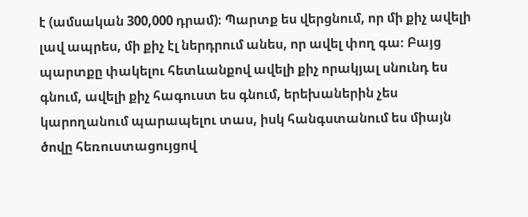է (ամսական 300,000 դրամ)։ Պարտք ես վերցնում, որ մի քիչ ավելի լավ ապրես, մի քիչ էլ ներդրում անես, որ ավել փող գա։ Բայց պարտքը փակելու հետևանքով ավելի քիչ որակյալ սնունդ ես գնում, ավելի քիչ հագուստ ես գնում, երեխաներին չես կարողանում պարապելու տաս, իսկ հանգստանում ես միայն ծովը հեռուստացույցով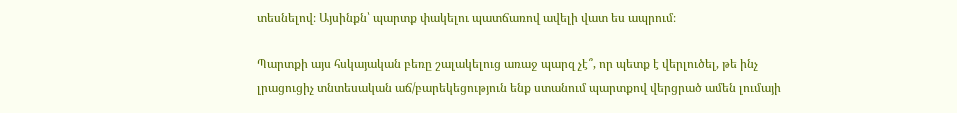տեսնելով։ Այսինքն՝ պարտք փակելու պատճառով ավելի վատ ես ապրում։

Պարտքի այս հսկայական բեռը շալակելուց առաջ պարզ չէ՞, որ պետք է վերլուծել, թե ինչ լրացուցիչ տնտեսական աճ/բարեկեցություն ենք ստանում պարտքով վերցրած ամեն լումայի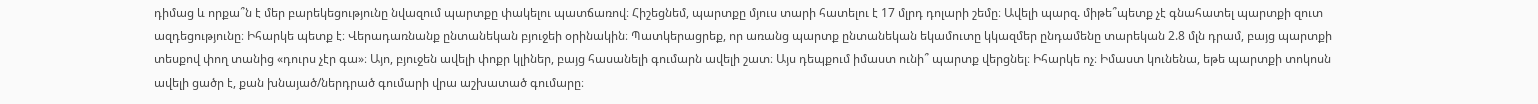դիմաց և որքա՞ն է մեր բարեկեցությունը նվազում պարտքը փակելու պատճառով։ Հիշեցնեմ, պարտքը մյուս տարի հատելու է 17 մլրդ դոլարի շեմը։ Ավելի պարզ. միթե՞պետք չէ գնահատել պարտքի զուտ ազդեցությունը։ Իհարկե պետք է։ Վերադառնանք ընտանեկան բյուջեի օրինակին։ Պատկերացրեք, որ առանց պարտք ընտանեկան եկամուտը կկազմեր ընդամենը տարեկան 2.8 մլն դրամ, բայց պարտքի տեսքով փող տանից «դուրս չէր գա»։ Այո, բյուջեն ավելի փոքր կլիներ, բայց հասանելի գումարն ավելի շատ։ Այս դեպքում իմաստ ունի՞ պարտք վերցնել։ Իհարկե ոչ։ Իմաստ կունենա, եթե պարտքի տոկոսն ավելի ցածր է, քան խնայած/ներդրած գումարի վրա աշխատած գումարը։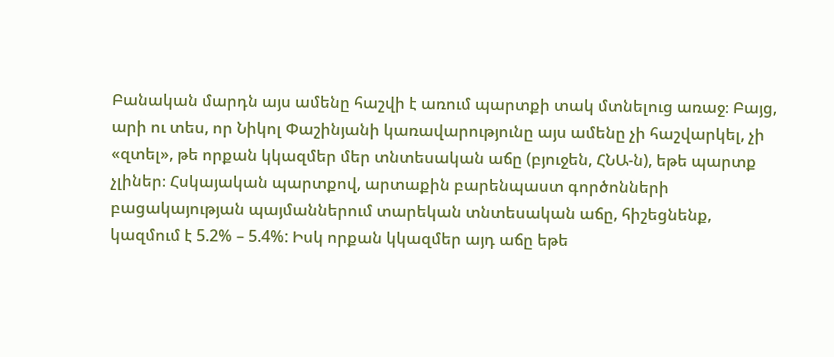Բանական մարդն այս ամենը հաշվի է առում պարտքի տակ մտնելուց առաջ։ Բայց, արի ու տես, որ Նիկոլ Փաշինյանի կառավարությունը այս ամենը չի հաշվարկել, չի «զտել», թե որքան կկազմեր մեր տնտեսական աճը (բյուջեն, ՀՆԱ-ն), եթե պարտք չլիներ։ Հսկայական պարտքով, արտաքին բարենպաստ գործոնների բացակայության պայմաններում տարեկան տնտեսական աճը, հիշեցնենք, կազմում է 5.2% – 5.4%: Իսկ որքան կկազմեր այդ աճը եթե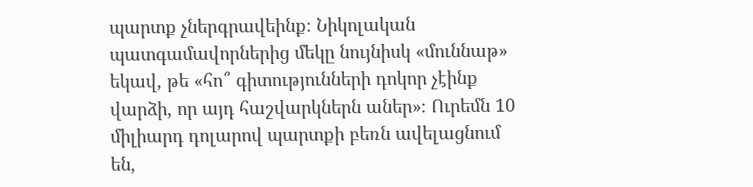պարտք չներգրավեինք։ Նիկոլական պատգամավորներից մեկը նույնիսկ «մուննաթ» եկավ, թե «հո՞ գիտությունների դոկոր չէինք վարձի, որ այդ հաշվարկներն աներ»։ Ուրեմն 10 միլիարդ դոլարով պարտքի բեռն ավելացնում են,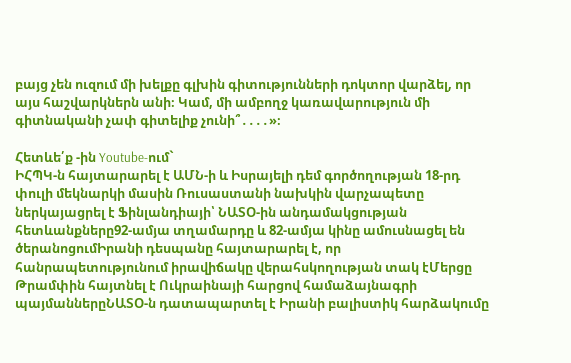բայց չեն ուզում մի խելքը գլխին գիտությունների դոկտոր վարձել, որ այս հաշվարկներն անի։ Կամ, մի ամբողջ կառավարություն մի գիտնականի չափ գիտելիք չունի՞․․․․»։

Հետևե՛ք -ին Youtube-ում`
ԻՀՊԿ-ն հայտարարել է ԱՄՆ-ի և Իսրայելի դեմ գործողության 18-րդ փուլի մեկնարկի մասին Ռուսաստանի նախկին վարչապետը ներկայացրել է Ֆինլանդիայի՝ ՆԱՏՕ-ին անդամակցության հետևանքները92-ամյա տղամարդը և 82-ամյա կինը ամուսնացել են ծերանոցումԻրանի դեսպանը հայտարարել է, որ հանրապետությունում իրավիճակը վերահսկողության տակ էՄերցը Թրամփին հայտնել է Ուկրաինայի հարցով համաձայնագրի պայմաններըՆԱՏՕ-ն դատապարտել է Իրանի բալիստիկ հարձակումը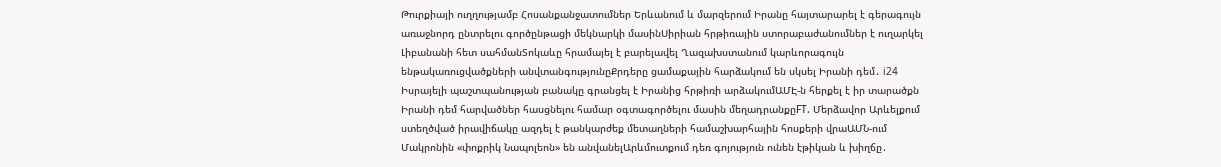Թուրքիայի ուղղությամբ Հոսանքանջատումներ Երևանում և մարզերում Իրանը հայտարարել է գերագույն առաջնորդ ընտրելու գործընթացի մեկնարկի մասինՍիրիան հրթիռային ստորաբաժանումներ է ուղարկել Լիբանանի հետ սահմանՏոկաևը հրամայել է բարելավել Ղազախստանում կարևորագույն ենթակառուցվածքների անվտանգությունըՔրդերը ցամաքային հարձակում են սկսել Իրանի դեմ․ i24 Իսրայելի պաշտպանության բանակը գրանցել է Իրանից հրթիռի արձակումԱՄԷ-ն հերքել է իր տարածքն Իրանի դեմ հարվածներ հասցնելու համար օգտագործելու մասին մեղադրանքըFT. Մերձավոր Արևելքում ստեղծված իրավիճակը ազդել է թանկարժեք մետաղների համաշխարհային հոսքերի վրաԱՄՆ-ում Մակրոնին «փոքրիկ Նապոլեոն» են անվանելԱրևմուտքում դեռ գոյություն ունեն էթիկան և խիղճը․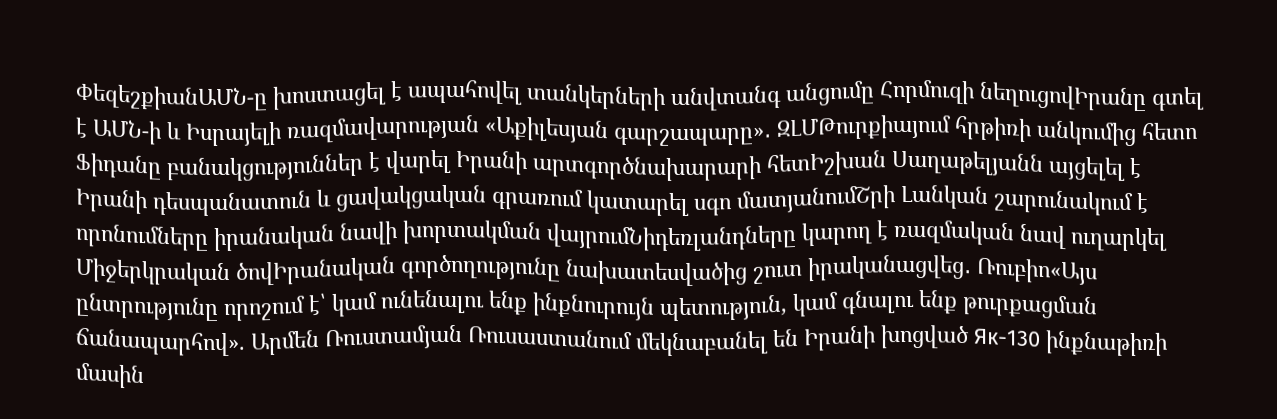ՓեզեշքիանԱՄՆ-ը խոստացել է ապահովել տանկերների անվտանգ անցումը Հորմուզի նեղուցովԻրանը գտել է ԱՄՆ-ի և Իսրայելի ռազմավարության «Աքիլեսյան գարշապարը»․ ԶԼՄԹուրքիայում հրթիռի անկումից հետո Ֆիդանը բանակցություններ է վարել Իրանի արտգործնախարարի հետԻշխան Սաղաթելյանն այցելել է Իրանի դեսպանատուն և ցավակցական գրառում կատարել սգո մատյանումՇրի Լանկան շարունակում է որոնումները իրանական նավի խորտակման վայրումՆիդեռլանդները կարող է ռազմական նավ ուղարկել Միջերկրական ծովԻրանական գործողությունը նախատեսվածից շուտ իրականացվեց․ Ռուբիո«Այս ընտրությունը որոշում է՝ կամ ունենալու ենք ինքնուրույն պետություն, կամ գնալու ենք թուրքացման ճանապարհով». Արմեն Ռուստամյան Ռուսաստանում մեկնաբանել են Իրանի խոցված Як-130 ինքնաթիռի մասին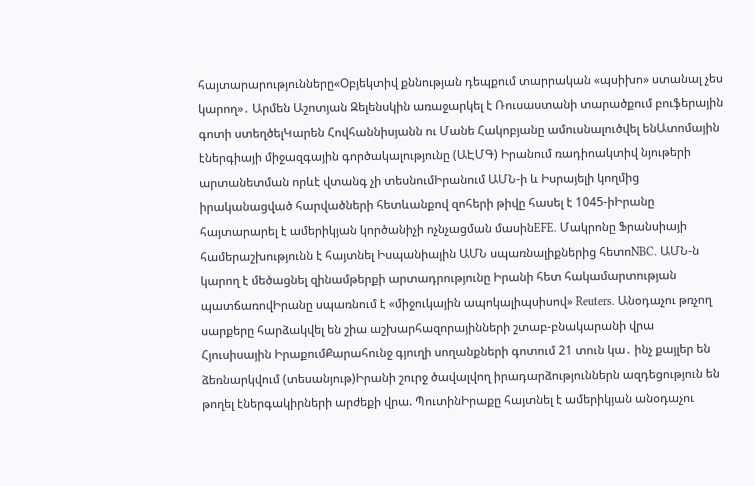հայտարարությունները«Օբյեկտիվ քննության դեպքում տարրական «պսիխո» ստանալ չես կարող»․ Արմեն Աշոտյան Զելենսկին առաջարկել է Ռուսաստանի տարածքում բուֆերային գոտի ստեղծելԿարեն Հովհաննիսյանն ու Մանե Հակոբյանը ամուսնալուծվել ենԱտոմային էներգիայի միջազգային գործակալությունը (ԱԷՄԳ) Իրանում ռադիոակտիվ նյութերի արտանետման որևէ վտանգ չի տեսնումԻրանում ԱՄՆ-ի և Իսրայելի կողմից իրականացված հարվածների հետևանքով զոհերի թիվը հասել է 1045-իԻրանը հայտարարել է ամերիկյան կործանիչի ոչնչացման մասինEFE. Մակրոնը Ֆրանսիայի համերաշխությունն է հայտնել Իսպանիային ԱՄՆ սպառնալիքներից հետոNBC. ԱՄՆ-ն կարող է մեծացնել զինամթերքի արտադրությունը Իրանի հետ հակամարտության պատճառովԻրանը սպառնում է «միջուկային ապոկալիպսիսով» Reuters. Անօդաչու թռչող սարքերը հարձակվել են շիա աշխարհազորայինների շտաբ-բնակարանի վրա Հյուսիսային ԻրաքումՔարահունջ գյուղի սողանքների գոտում 21 տուն կա․ ինչ քայլեր են ձեռնարկվում (տեսանյութ)Իրանի շուրջ ծավալվող իրադարձություններն ազդեցություն են թողել էներգակիրների արժեքի վրա. ՊուտինԻրաքը հայտնել է ամերիկյան անօդաչու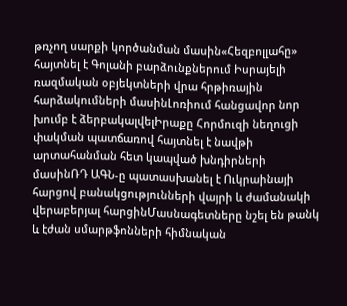թռչող սարքի կործանման մասին«Հեզբոլլահը» հայտնել է Գոլանի բարձունքներում Իսրայելի ռազմական օբյեկտների վրա հրթիռային հարձակումների մասինԼոռիում հանցավոր նոր խումբ է ձերբակալվելԻրաքը Հորմուզի նեղուցի փակման պատճառով հայտնել է նավթի արտահանման հետ կապված խնդիրների մասինՌԴ ԱԳՆ-ը պատասխանել է Ուկրաինայի հարցով բանակցությունների վայրի և ժամանակի վերաբերյալ հարցինՄասնագետները նշել են թանկ և էժան սմարթֆոնների հիմնական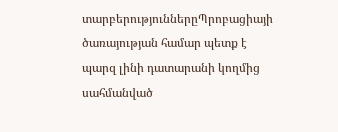տարբերություններըՊրոբացիայի ծառայության համար պետք է պարզ լինի դատարանի կողմից սահմանված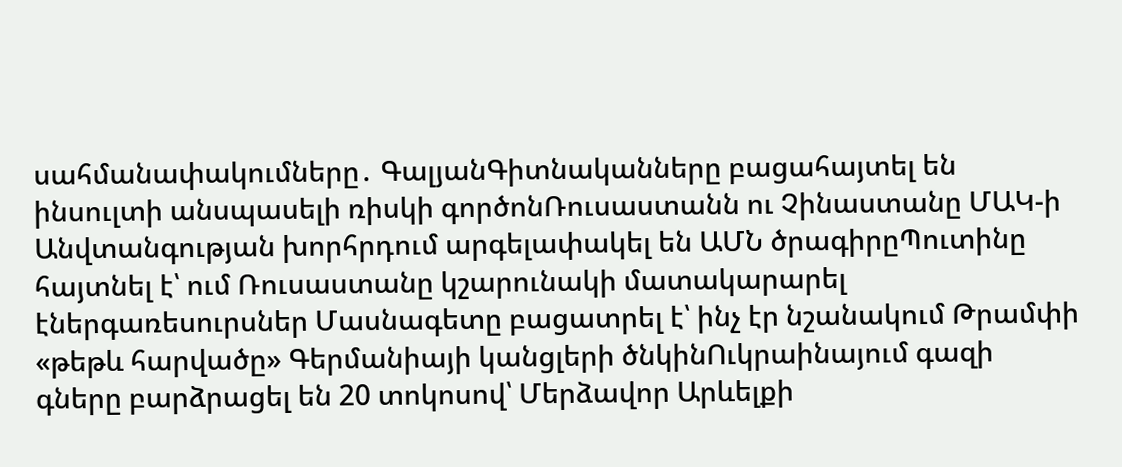սահմանափակումները․ ԳալյանԳիտնականները բացահայտել են ինսուլտի անսպասելի ռիսկի գործոնՌուսաստանն ու Չինաստանը ՄԱԿ-ի Անվտանգության խորհրդում արգելափակել են ԱՄՆ ծրագիրըՊուտինը հայտնել է՝ ում Ռուսաստանը կշարունակի մատակարարել էներգառեսուրսներ Մասնագետը բացատրել է՝ ինչ էր նշանակում Թրամփի «թեթև հարվածը» Գերմանիայի կանցլերի ծնկինՈւկրաինայում գազի գները բարձրացել են 20 տոկոսով՝ Մերձավոր Արևելքի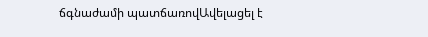ճգնաժամի պատճառովԱվելացել է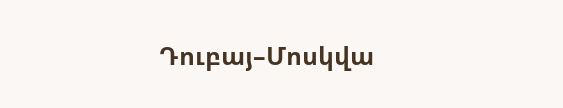Դուբայ–Մոսկվա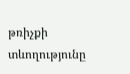թռիչքի տևողությունը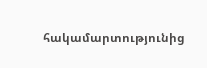հակամարտությունից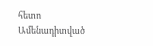հետո
Ամենադիտված